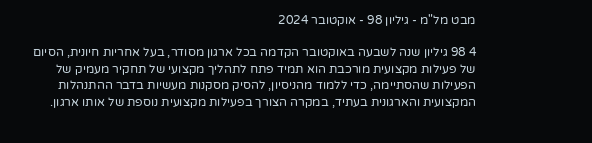מבט מל"מ - גיליון 98 - אוקטובר 2024

4 98 גיליון שנה לשבעה באוקטובר הקדמה בכל ארגון מסודר, בעל אחריות חיונית, הסיום של פעילות מקצועית מורכבת הוא תמיד פתח לתהליך מקצועי של תחקיר מעמיק של הפעילות שהסתיימה, כדי ללמוד מהניסיון, להסיק מסקנות מעשיות בדבר ההתנהלות המקצועית והארגונית בעתיד, במקרה הצורך בפעילות מקצועית נוספת של אותו ארגון.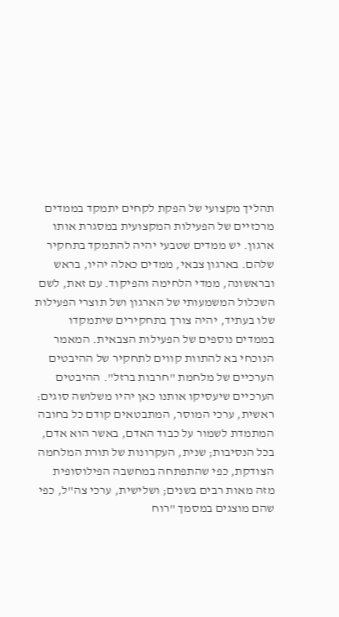תהליך מקצועי של הפקת לקחים יתמקד בממדים מרכזיים של הפעילות המקצועית במסגרת אותו ארגון. יש ממדים שטבעי יהיה להתמקד בתחקיר שלהם. בארגון צבאי, ממדים כאלה יהיו, בראש ובראשונה, ממדי הלחימה והפיקוד. עם זאת, לשם השכלול המשמעותי של הארגון ושל תוצרי הפעילות שלו בעתיד, יהיה צורך בתחקירים שיתמקדו בממדים נוספים של הפעילות הצבאית. המאמר הנוכחי בא להתוות קווים לתחקיר של ההיבטים הערכיים של מלחמת "חרבות ברזל". ההיבטים הערכיים שיעסיקו אותנו כאן יהיו משלושה סוגים: ראשית, ערכי המוסר, המתבטאים קודם כל בחובה המתמדת לשמור על כבוד האדם, באשר הוא אדם, בכל הנסיבות; שנית, העקרונות של תורת המלחמה הצודקת, כפי שהתפתחה במחשבה הפילוסופית מזה מאות רבים בשנים; ושלישית, ערכי צה"ל, כפי שהם מוצגים במסמך "רוח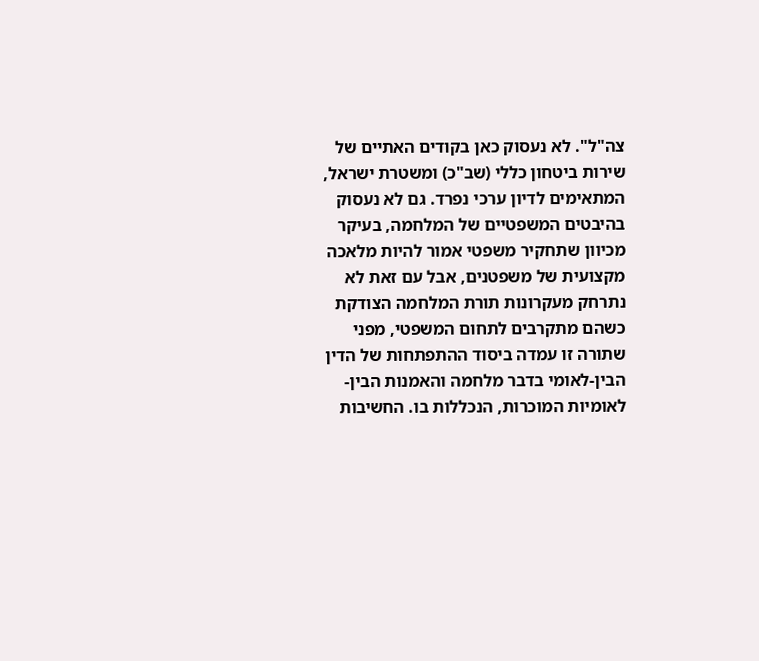צה"ל". לא נעסוק כאן בקודים האתיים של שירות ביטחון כללי (שב"כ) ומשטרת ישראל, המתאימים לדיון ערכי נפרד. גם לא נעסוק בהיבטים המשפטיים של המלחמה, בעיקר מכיוון שתחקיר משפטי אמור להיות מלאכה מקצועית של משפטנים, אבל עם זאת לא נתרחק מעקרונות תורת המלחמה הצודקת כשהם מתקרבים לתחום המשפטי, מפני שתורה זו עמדה ביסוד ההתפתחות של הדין הבין-לאומי בדבר מלחמה והאמנות הבין-לאומיות המוכרות, הנכללות בו. החשיבות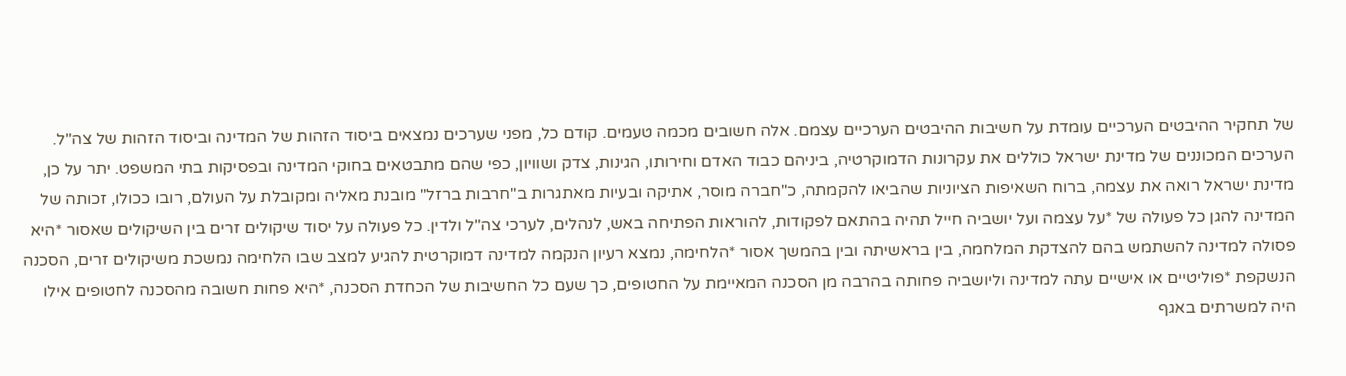של תחקיר ההיבטים הערכיים עומדת על חשיבות ההיבטים הערכיים עצמם. אלה חשובים מכמה טעמים. קודם כל, מפני שערכים נמצאים ביסוד הזהות של המדינה וביסוד הזהות של צה"ל. הערכים המכוננים של מדינת ישראל כוללים את עקרונות הדמוקרטיה, ביניהם כבוד האדם וחירותו, הגינות, צדק ושוויון, כפי שהם מתבטאים בחוקי המדינה ובפסיקות בתי המשפט. יתר על כן, מדינת ישראל רואה את עצמה, ברוח השאיפות הציוניות שהביאו להקמתה, כ"חברה מוסר, אתיקה ובעיות מאתגרות ב"חרבות ברזל" מובנת מאליה ומקובלת על העולם, רובו ככולו, זכותה של המדינה להגן כל פעולה של *על עצמה ועל יושביה חייל תהיה בהתאם לפקודות, להוראות הפתיחה באש, לנהלים, לערכי צה"ל ולדין. כל פעולה על יסוד שיקולים זרים בין השיקולים שאסור *היא פסולה למדינה להשתמש בהם להצדקת המלחמה, בין בראשיתה ובין בהמשך אסור *הלחימה, נמצא רעיון הנקמה למדינה דמוקרטית להגיע למצב שבו הלחימה נמשכת משיקולים זרים, הסכנה הנשקפת *פוליטיים או אישיים עתה למדינה וליושביה פחותה בהרבה מן הסכנה המאיימת על החטופים, כך שעם כל החשיבות של הכחדת הסכנה, *היא פחות חשובה מהסכנה לחטופים אילו היה למשרתים באגף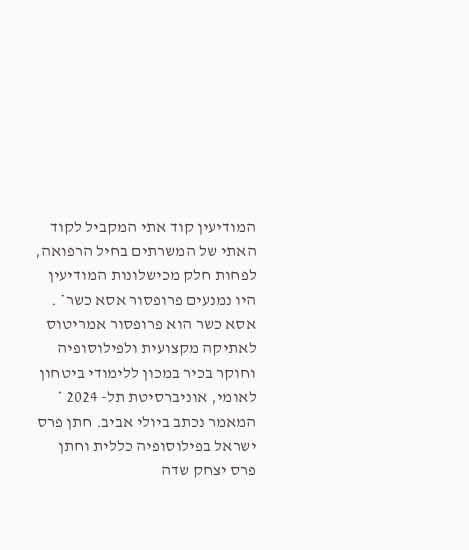המודיעין קוד אתי המקביל לקוד האתי של המשרתים בחיל הרפואה, לפחות חלק מכישלונות המודיעין היו נמנעים פרופסור אסא כשר* . אסא כשר הוא פרופסור אמריטוס לאתיקה מקצועית ולפילוסופיה וחוקר בכיר במכון ללימודי ביטחון לאומי, אוניברסיטת תל- 2024 * המאמר נכתב ביולי אביב. חתן פרס ישראל בפילוסופיה כללית וחתן פרס יצחק שדה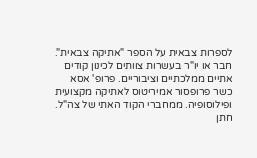לספרות צבאית על הספר "אתיקה צבאית". חבר או יו"ר בעשרות צוותים לכינון קודים אתיים ממלכתיים וציבוריים. פרופ' אסא כשר פרופסור אמיריטוס לאתיקה מקצועית ופילוסופיה. ממחברי הקוד האתי של צה"ל. חתן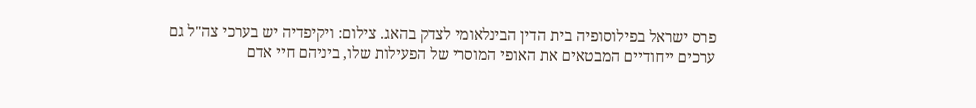פרס ישראל בפילוסופיה בית הדין הבינלאומי לצדק בהאג. צילום: ויקיפדיה יש בערכי צה"ל גם ערכים ייחודיים המבטאים את האופי המוסרי של הפעילות שלו, ביניהם חיי אדם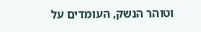וטוהר הנשק, העומדים על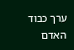ערך כבוד האדם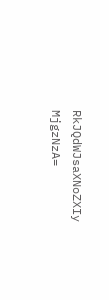RkJQdWJsaXNoZXIy MjgzNzA=